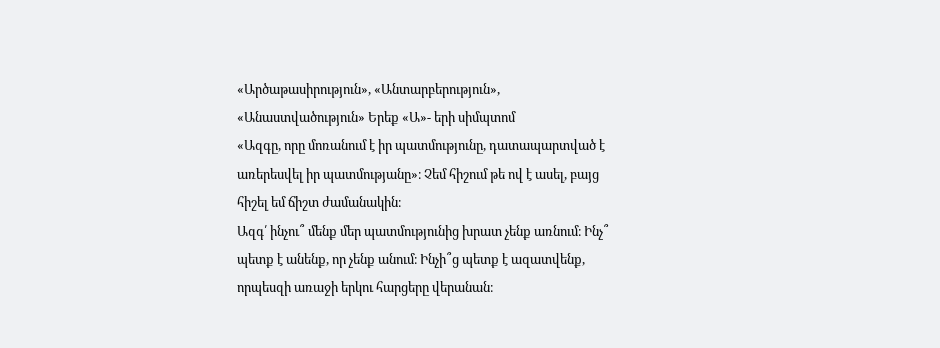«Արծաթասիրություն», «Անտարբերություն», «Անաստվածություն» Երեք «Ա»- երի սիմպտոմ
«Ազգը, որը մոռանում է իր պատմությունը, դատապարտված է առերեսվել իր պատմությանը»։ Չեմ հիշում թե ով է ասել, բայց հիշել եմ ճիշտ ժամանակին։
Ազգ՛ ինչու՞ մենք մեր պատմությունից խրատ չենք առնում։ Ինչ՞ պետք է անենք, որ չենք անում։ Ինչի՞ց պետք է ազատվենք, որպեսզի առաջի երկու հարցերը վերանան։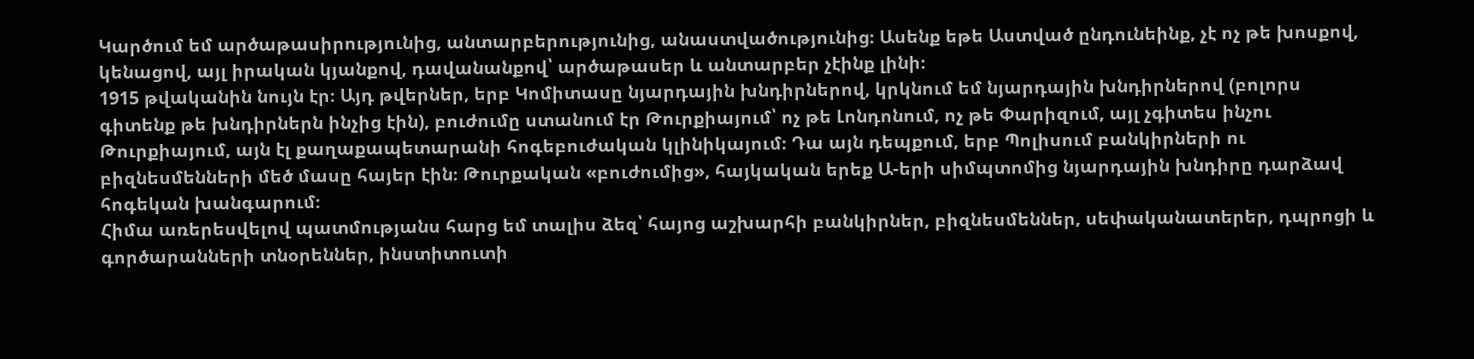Կարծում եմ արծաթասիրությունից, անտարբերությունից, անաստվածությունից։ Ասենք եթե Աստված ընդունեինք, չէ ոչ թե խոսքով, կենացով, այլ իրական կյանքով, դավանանքով՝ արծաթասեր և անտարբեր չէինք լինի։
1915 թվականին նույն էր։ Այդ թվերներ, երբ Կոմիտասը նյարդային խնդիրներով, կրկնում եմ նյարդային խնդիրներով (բոլորս գիտենք թե խնդիրներն ինչից էին), բուժումը ստանում էր Թուրքիայում՝ ոչ թե Լոնդոնում, ոչ թե Փարիզում, այլ չգիտես ինչու Թուրքիայում, այն էլ քաղաքապետարանի հոգեբուժական կլինիկայում։ Դա այն դեպքում, երբ Պոլիսում բանկիրների ու բիզնեսմենների մեծ մասը հայեր էին։ Թուրքական «բուժումից», հայկական երեք Ա-երի սիմպտոմից նյարդային խնդիրը դարձավ հոգեկան խանգարում։
Հիմա առերեսվելով պատմությանս հարց եմ տալիս ձեզ՝ հայոց աշխարհի բանկիրներ, բիզնեսմեններ, սեփականատերեր, դպրոցի և գործարանների տնօրեններ, ինստիտուտի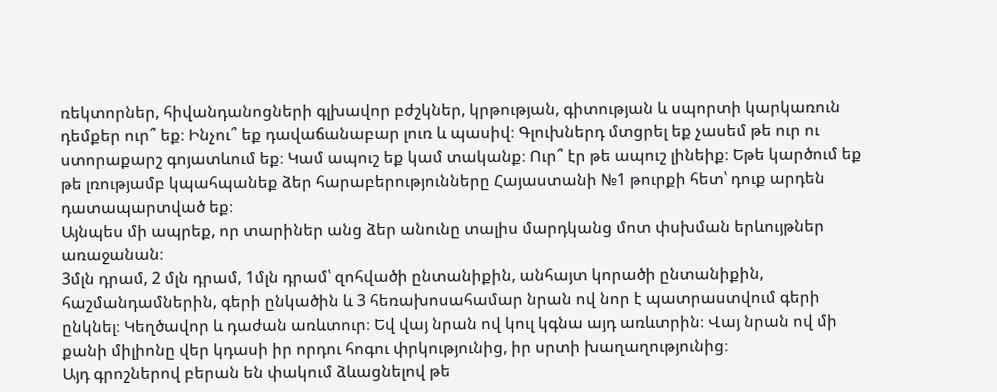ռեկտորներ, հիվանդանոցների գլխավոր բժշկներ, կրթության, գիտության և սպորտի կարկառուն դեմքեր ուր՞ եք։ Ինչու՞ եք դավաճանաբար լուռ և պասիվ։ Գլուխներդ մտցրել եք չասեմ թե ուր ու ստորաքարշ գոյատևում եք։ Կամ ապուշ եք կամ տականք։ Ուր՞ էր թե ապուշ լինեիք։ Եթե կարծում եք թե լռությամբ կպահպանեք ձեր հարաբերությունները Հայաստանի №1 թուրքի հետ՝ դուք արդեն դատապարտված եք։
Այնպես մի ապրեք, որ տարիներ անց ձեր անունը տալիս մարդկանց մոտ փսխման երևույթներ առաջանան։
3մլն դրամ, 2 մլն դրամ, 1մլն դրամ՝ զոհվածի ընտանիքին, անհայտ կորածի ընտանիքին, հաշմանդամներին, գերի ընկածին և 3 հեռախոսահամար նրան ով նոր է պատրաստվում գերի ընկնել։ Կեղծավոր և դաժան առևտուր։ Եվ վայ նրան ով կուլ կգնա այդ առևտրին։ Վայ նրան ով մի քանի միլիոնը վեր կդասի իր որդու հոգու փրկությունից, իր սրտի խաղաղությունից։
Այդ գրոշներով բերան են փակում ձևացնելով թե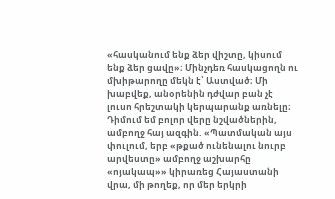«հասկանում ենք ձեր վիշտը, կիսում ենք ձեր ցավը»։ Մինչդեռ հասկացողն ու մխիթարողը մեկն է՝ Աստված։ Մի խաբվեք, անօրենին դժվար բան չէ լուսո հրեշտակի կերպարանք առնելը։
Դիմում եմ բոլոր վերը նշվածներին, ամբողջ հայ ազգին. «Պատմական այս փուլում, երբ «թքած ունենալու նուրբ արվեստը» ամբողջ աշխարհը «ոյակապ»» կիրառեց Հայաստանի վրա, մի թողեք, որ մեր երկրի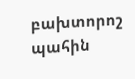բախտորոշ պահին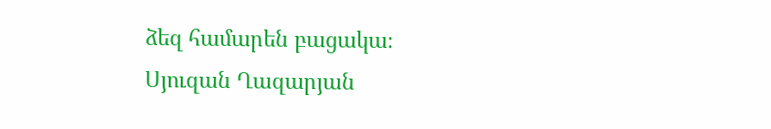ձեզ համարեն բացակա։
Սյուզան Ղազարյան